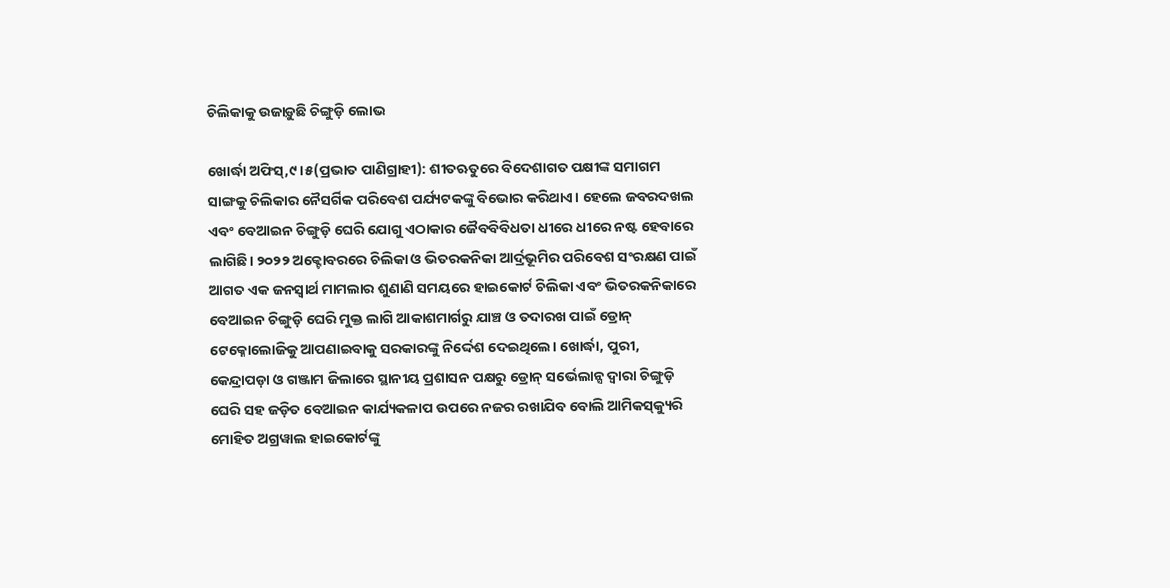ଚିଲିକାକୁ ଉଜାଡ଼ୁଛି ଚିଙ୍ଗୁଡ଼ି ଲୋଭ

ଖୋର୍ଦ୍ଧା ଅଫିସ୍‌,୯।୫(ପ୍ରଭାତ ପାଣିଗ୍ରାହୀ): ଶୀତଋତୁରେ ବିଦେଶାଗତ ପକ୍ଷୀଙ୍କ ସମାଗମ ସାଙ୍ଗକୁ ଚିଲିକାର ନୈସର୍ଗିକ ପରିବେଶ ପର୍ଯ୍ୟଟକଙ୍କୁ ବିଭୋର କରିଥାଏ। ହେଲେ ଜବରଦଖଲ ଏବଂ ବେଆଇନ ଚିଙ୍ଗୁଡ଼ି ଘେରି ଯୋଗୁ ଏଠାକାର ଜୈବବିବିଧତା ଧୀରେ ଧୀରେ ନଷ୍ଟ ହେବାରେ ଲାଗିଛି। ୨୦୨୨ ଅକ୍ଟୋବରରେ ଚିଲିକା ଓ ଭିତରକନିକା ଆର୍ଦ୍ରଭୂମିର ପରିବେଶ ସଂରକ୍ଷଣ ପାଇଁ ଆଗତ ଏକ ଜନସ୍ବାର୍ଥ ମାମଲାର ଶୁଣାଣି ସମୟରେ ହାଇକୋର୍ଟ ଚିଲିକା ଏବଂ ଭିତରକନିକାରେ ବେଆଇନ ଚିଙ୍ଗୁଡ଼ି ଘେରି ମୁକ୍ତ ଲାଗି ଆକାଶମାର୍ଗରୁ ଯାଞ୍ଚ ଓ ତଦାରଖ ପାଇଁ ଡ୍ରୋନ୍‌ ଟେକ୍ନୋଲୋଜିକୁ ଆପଣାଇବାକୁ ସରକାରଙ୍କୁ ନିର୍ଦ୍ଦେଶ ଦେଇଥିଲେ। ଖୋର୍ଦ୍ଧା, ପୁରୀ, କେନ୍ଦ୍ରାପଡ଼ା ଓ ଗଞ୍ଜାମ ଜିଲାରେ ସ୍ଥାନୀୟ ପ୍ରଶାସନ ପକ୍ଷରୁ ଡ୍ରୋନ୍‌ ସର୍ଭେଲାନ୍ସ ଦ୍ୱାରା ଚିଙ୍ଗୁଡ଼ି ଘେରି ସହ ଜଡ଼ିତ ବେଆଇନ କାର୍ଯ୍ୟକଳାପ ଉପରେ ନଜର ରଖାଯିବ ବୋଲି ଆମିକସ୍‌କ୍ୟୁରି ମୋହିତ ଅଗ୍ରୱାଲ ହାଇକୋର୍ଟଙ୍କୁ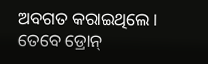ଅବଗତ କରାଇଥିଲେ। ତେବେ ଡ୍ରୋନ୍‌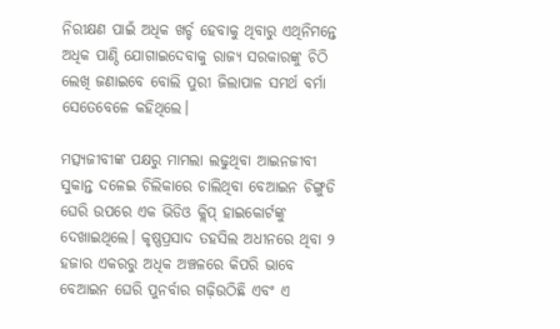ନିରୀକ୍ଷଣ ପାଇଁ ଅଧିକ ଖର୍ଚ୍ଚ ହେବାକୁ ଥିବାରୁ ଏଥିନିମନ୍ତେ ଅଧିକ ପାଣ୍ଠି ଯୋଗାଇଦେବାକୁ ରାଜ୍ୟ ସରକାରଙ୍କୁ ଚିଠି ଲେଖି ଜଣାଇବେ ବୋଲି ପୁରୀ ଜିଲାପାଳ ସମର୍ଥ ବର୍ମା ସେତେବେଳେ କହିଥିଲେ।

ମତ୍ସ୍ୟଜୀବୀଙ୍କ ପକ୍ଷରୁ ମାମଲା ଲଢୁଥିବା ଆଇନଜୀବୀ ସୁକାନ୍ତ ଦଳେଇ ଚିଲିକାରେ ଚାଲିଥିବା ବେଆଇନ ଚିଙ୍ଗୁଡି ଘେରି ଉପରେ ଏକ ଭିଡିଓ କ୍ଲିପ୍‌ ହାଇକୋର୍ଟଙ୍କୁ ଦେଖାଇଥିଲେ। କୃଷ୍ଣପ୍ରସାଦ ତହସିଲ ଅଧୀନରେ ଥିବା ୨ ହଜାର ଏକରରୁ ଅଧିକ ଅଞ୍ଚଳରେ କିପରି ଭାବେ ବେଆଇନ ଘେରି ପୁନର୍ବାର ଗଢ଼ିଉଠିଛି ଏବଂ ଏ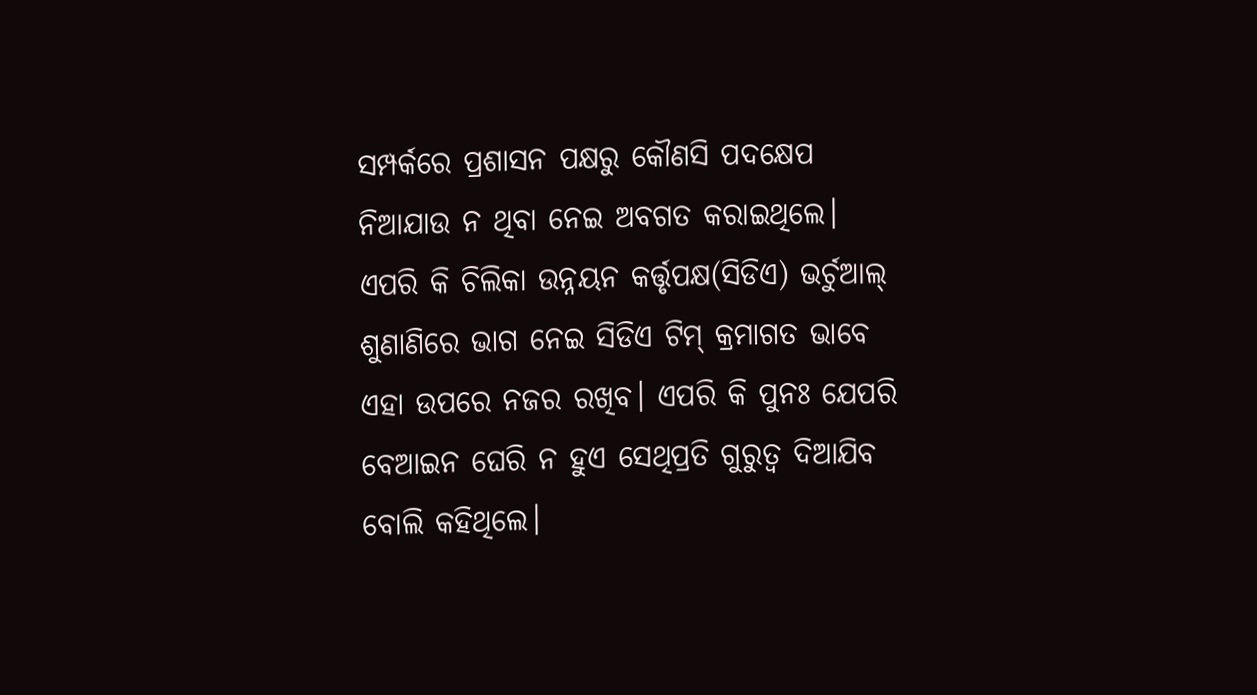ସମ୍ପର୍କରେ ପ୍ରଶାସନ ପକ୍ଷରୁ କୌଣସି ପଦକ୍ଷେପ ନିଆଯାଉ ନ ଥିବା ନେଇ ଅବଗତ କରାଇଥିଲେ। ଏପରି କି ଚିଲିକା ଉନ୍ନୟନ କର୍ତ୍ତୃପକ୍ଷ(ସିଡିଏ) ଭର୍ଚୁଆଲ୍‌ ଶୁଣାଣିରେ ଭାଗ ନେଇ ସିଡିଏ ଟିମ୍‌ କ୍ରମାଗତ ଭାବେ ଏହା ଉପରେ ନଜର ରଖିବ। ଏପରି କି ପୁନଃ ଯେପରି ବେଆଇନ ଘେରି ନ ହୁଏ ସେଥିପ୍ରତି ଗୁରୁତ୍ୱ ଦିଆଯିବ ବୋଲି କହିଥିଲେ।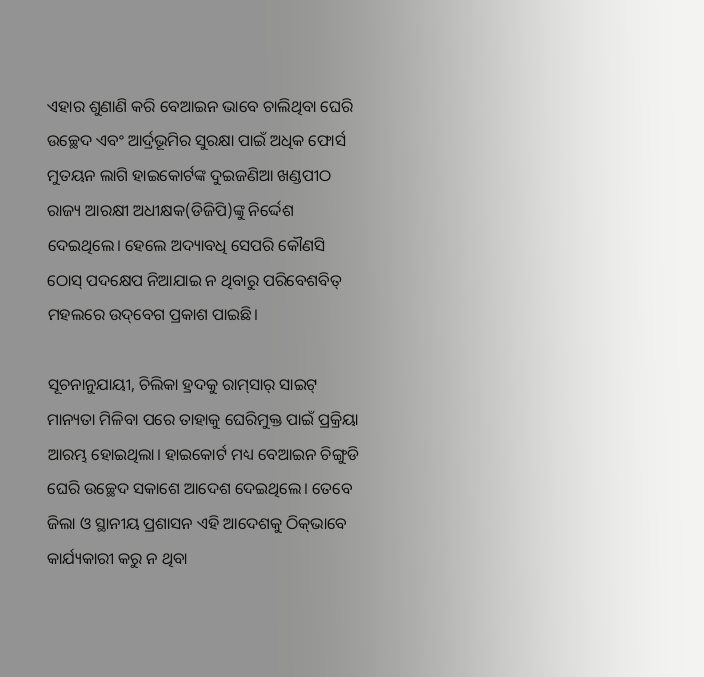ଏହାର ଶୁଣାଣି କରି ବେଆଇନ ଭାବେ ଚାଲିଥିବା ଘେରି ଉଚ୍ଛେଦ ଏବଂ ଆର୍ଦ୍ରଭୂମିର ସୁରକ୍ଷା ପାଇଁ ଅଧିକ ଫୋର୍ସ ମୁତୟନ ଲାଗି ହାଇକୋର୍ଟଙ୍କ ଦୁଇଜଣିଆ ଖଣ୍ଡପୀଠ ରାଜ୍ୟ ଆରକ୍ଷୀ ଅଧୀକ୍ଷକ(ଡିଜିପି)ଙ୍କୁ ନିର୍ଦ୍ଦେଶ ଦେଇଥିଲେ। ହେଲେ ଅଦ୍ୟାବଧି ସେପରି କୌଣସି ଠୋସ୍‌ ପଦକ୍ଷେପ ନିଆଯାଇ ନ ଥିବାରୁ ପରିବେଶବିତ୍‌ ମହଲରେ ଉଦ୍‌ବେଗ ପ୍ରକାଶ ପାଇଛି।

ସୂଚନାନୁଯାୟୀ, ଚିଲିକା ହ୍ରଦକୁ ରାମ୍‌ସାର୍‌ ସାଇଟ୍‌ ମାନ୍ୟତା ମିଳିବା ପରେ ତାହାକୁ ଘେରିମୁକ୍ତ ପାଇଁ ପ୍ରକ୍ରିୟା ଆରମ୍ଭ ହୋଇଥିଲା। ହାଇକୋର୍ଟ ମଧ୍ୟ ବେଆଇନ ଚିଙ୍ଗୁଡି ଘେରି ଉଚ୍ଛେଦ ସକାଶେ ଆଦେଶ ଦେଇଥିଲେ। ତେବେ ଜିଲା ଓ ସ୍ଥାନୀୟ ପ୍ରଶାସନ ଏହି ଆଦେଶକୁ ଠିକ୍‌ଭାବେ କାର୍ଯ୍ୟକାରୀ କରୁ ନ ଥିବା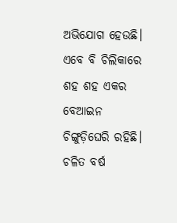ଅଭିଯୋଗ ହେଉଛି। ଏବେ ବି ଚିଲିକାରେ ଶହ ଶହ ଏକର ବେଆଇନ ଚିଙ୍ଗୁଡ଼ିଘେରି ରହିଛି। ଚଳିତ ବର୍ଷ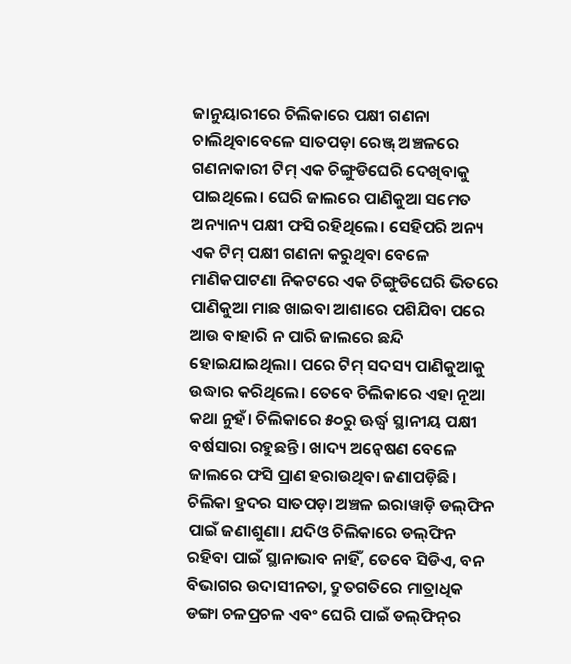ଜାନୁୟାରୀରେ ଚିଲିକାରେ ପକ୍ଷୀ ଗଣନା ଚାଲିଥିବାବେଳେ ସାତପଡ଼ା ରେଞ୍ଜ୍‌ ଅଞ୍ଚଳରେ ଗଣନାକାରୀ ଟିମ୍‌ ଏକ ଚିଙ୍ଗୁଡିଘେରି ଦେଖିବାକୁ ପାଇଥିଲେ। ଘେରି ଜାଲରେ ପାଣିକୁଆ ସମେତ ଅନ୍ୟାନ୍ୟ ପକ୍ଷୀ ଫସି ରହିଥିଲେ। ସେହିପରି ଅନ୍ୟ ଏକ ଟିମ୍‌ ପକ୍ଷୀ ଗଣନା କରୁଥିବା ବେଳେ ମାଣିକପାଟଣା ନିକଟରେ ଏକ ଚିଙ୍ଗୁଡିଘେରି ଭିତରେ ପାଣିକୁଆ ମାଛ ଖାଇବା ଆଶାରେ ପଶିଯିବା ପରେ ଆଉ ବାହାରି ନ ପାରି ଜାଲରେ ଛନ୍ଦି ହୋଇଯାଇଥିଲା। ପରେ ଟିମ୍‌ ସଦସ୍ୟ ପାଣିକୁଆକୁ ଉଦ୍ଧାର କରିଥିଲେ। ତେବେ ଚିଲିକାରେ ଏହା ନୂଆ କଥା ନୁହଁ। ଚିଲିକାରେ ୫୦ରୁ ଊର୍ଦ୍ଧ୍ୱ ସ୍ଥାନୀୟ ପକ୍ଷୀ ବର୍ଷସାରା ରହୁଛନ୍ତି। ଖାଦ୍ୟ ଅନ୍ବେଷଣ ବେଳେ ଜାଲରେ ଫସି ପ୍ରାଣ ହରାଉଥିବା ଜଣାପଡ଼ିଛି। ଚିଲିକା ହ୍ରଦର ସାତପଡ଼ା ଅଞ୍ଚଳ ଇରାୱାଡ଼ି ଡଲ୍‌ଫିନ ପାଇଁ ଜଣାଶୁଣା। ଯଦିଓ ଚିଲିକାରେ ଡଲ୍‌ଫିନ ରହିବା ପାଇଁ ସ୍ଥାନାଭାବ ନାହିଁ, ତେବେ ସିଡିଏ, ବନ ବିଭାଗର ଉଦାସୀନତା, ଦ୍ରୁତଗତିରେ ମାତ୍ରାଧିକ ଡଙ୍ଗା ଚଳପ୍ରଚଳ ଏବଂ ଘେରି ପାଇଁ ଡଲ୍‌ଫିନ୍‌ର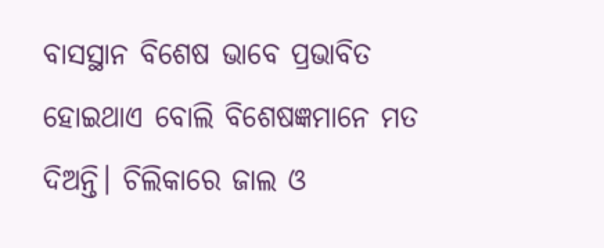ବାସସ୍ଥାନ ବିଶେଷ ଭାବେ ପ୍ରଭାବିତ ହୋଇଥାଏ ବୋଲି ବିଶେଷଜ୍ଞମାନେ ମତ ଦିଅନ୍ତି। ଚିଲିକାରେ ଜାଲ ଓ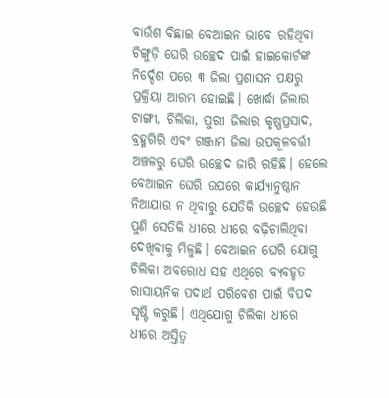ବାଉଁଶ ବିଛାଇ ବେଆଇନ ଭାବେ ରହିଥିବା ଚିଙ୍ଗୁଡ଼ି ଘେରି ଉଚ୍ଛେଦ ପାଇଁ ହାଇକୋର୍ଟଙ୍କ ନିର୍ଦ୍ଦେଶ ପରେ ୩ ଜିଲା ପ୍ରଶାସନ ପକ୍ଷରୁ ପ୍ରକ୍ରିୟା ଆରମ୍ଭ ହୋଇଛି। ଖୋର୍ଦ୍ଧା ଜିଲାର ଟାଙ୍ଗୀ, ଚିଲିକା, ପୁରୀ ଜିଲାର କୃଷ୍ଣପ୍ରସାଦ, ବ୍ରହ୍ମଗିରି ଏବଂ ଗଞ୍ଜାମ ଜିଲା ଉପକୂଳବର୍ତ୍ତୀ ଅଞ୍ଚଳରୁ ଘେରି ଉଚ୍ଛେଦ ଜାରି ରହିଛି। ହେଲେ ବେଆଇନ ଘେରି ଉପରେ କାର୍ଯ୍ୟାନୁଷ୍ଠାନ ନିଆଯାଉ ନ ଥିବାରୁ ଯେତିକି ଉଚ୍ଛେଦ ହେଉଛି ପୁଣି ସେତିକି ଧୀରେ ଧୀରେ ବଢ଼ିଚାଲିଥିବା ଦେଖିବାକୁ ମିଳୁଛି। ବେଆଇନ ଘେରି ଯୋଗୁ ଚିଲିକା ଅବରୋଧ ସହ ଏଥିରେ ବ୍ୟବହୃତ ରାସାୟନିକ ପଦାର୍ଥ ପରିବେଶ ପାଇଁ ବିପଦ ସୃଷ୍ଟି କରୁଛି। ଏଥିଯୋଗୁ ଚିଲିକା ଧୀରେ ଧୀରେ ଅସ୍ତିତ୍ୱ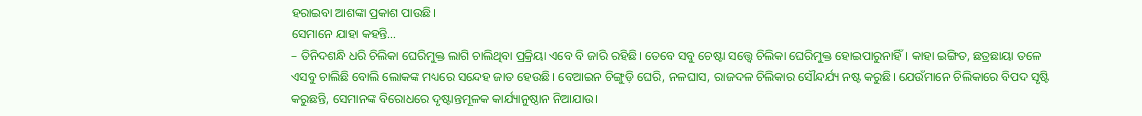ହରାଇବା ଆଶଙ୍କା ପ୍ରକାଶ ପାଉଛି।
ସେମାନେ ଯାହା କହନ୍ତି…
– ତିନିଦଶନ୍ଧି ଧରି ଚିଲିକା ଘେରିମୁକ୍ତ ଲାଗି ଚାଲିଥିବା ପ୍ରକ୍ରିୟା ଏବେ ବି ଜାରି ରହିଛି। ତେବେ ସବୁ ଚେଷ୍ଟା ସତ୍ତ୍ୱେ ଚିଲିକା ଘେରିମୁକ୍ତ ହୋଇପାରୁନାହିଁ। କାହା ଇଙ୍ଗିତ, ଛତ୍ରଛାୟା ତଳେ ଏସବୁ ଚାଲିଛି ବୋଲି ଲୋକଙ୍କ ମଧ୍ୟରେ ସନ୍ଦେହ ଜାତ ହେଉଛି। ବେଆଇନ ଚିଙ୍ଗୁଡ଼ି ଘେରି, ନଳଘାସ, ରାଜଦଳ ଚିଲିକାର ସୌନ୍ଦର୍ଯ୍ୟ ନଷ୍ଟ କରୁଛି। ଯେଉଁମାନେ ଚିଲିକାରେ ବିପଦ ସୃଷ୍ଟି କରୁଛନ୍ତି, ସେମାନଙ୍କ ବିରୋଧରେ ଦୃଷ୍ଟାନ୍ତମୂଳକ କାର୍ଯ୍ୟାନୁଷ୍ଠାନ ନିଆଯାଉ।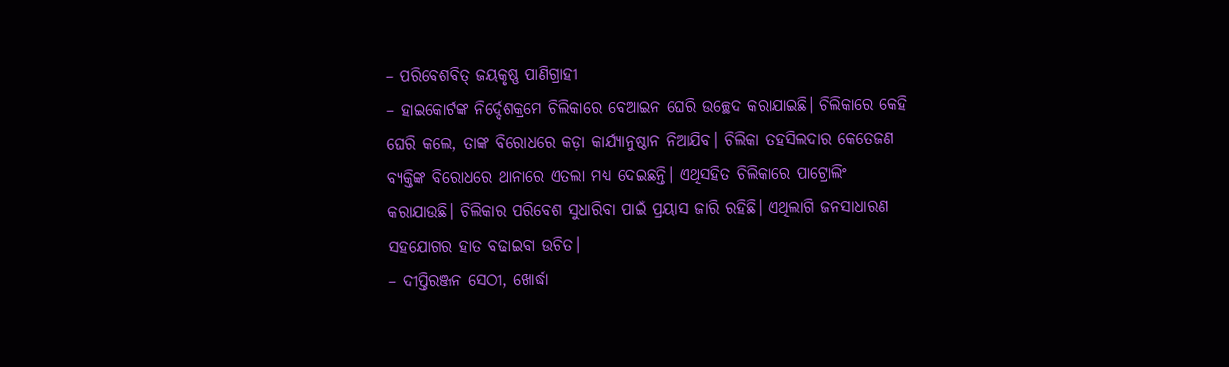– ପରିବେଶବିତ୍‌ ଜୟକୃଷ୍ଣ ପାଣିଗ୍ରାହୀ
– ହାଇକୋର୍ଟଙ୍କ ନିର୍ଦ୍ଦେଶକ୍ରମେ ଚିଲିକାରେ ବେଆଇନ ଘେରି ଉଚ୍ଛେଦ କରାଯାଇଛି। ଚିଲିକାରେ କେହି ଘେରି କଲେ, ତାଙ୍କ ବିରୋଧରେ କଡ଼ା କାର୍ଯ୍ୟାନୁଷ୍ଠାନ ନିଆଯିବ। ଚିଲିକା ତହସିଲଦାର କେତେଜଣ ବ୍ୟକ୍ତିଙ୍କ ବିରୋଧରେ ଥାନାରେ ଏତଲା ମଧ୍ୟ ଦେଇଛନ୍ତି। ଏଥିସହିତ ଚିଲିକାରେ ପାଟ୍ରୋଲିଂ କରାଯାଉଛି। ଚିଲିକାର ପରିବେଶ ସୁଧାରିବା ପାଇଁ ପ୍ରୟାସ ଜାରି ରହିଛି। ଏଥିଲାଗି ଜନସାଧାରଣ ସହଯୋଗର ହାତ ବଢାଇବା ଉଚିତ।
– ଦୀପ୍ତିରଞ୍ଜନ ସେଠୀ, ଖୋର୍ଦ୍ଧା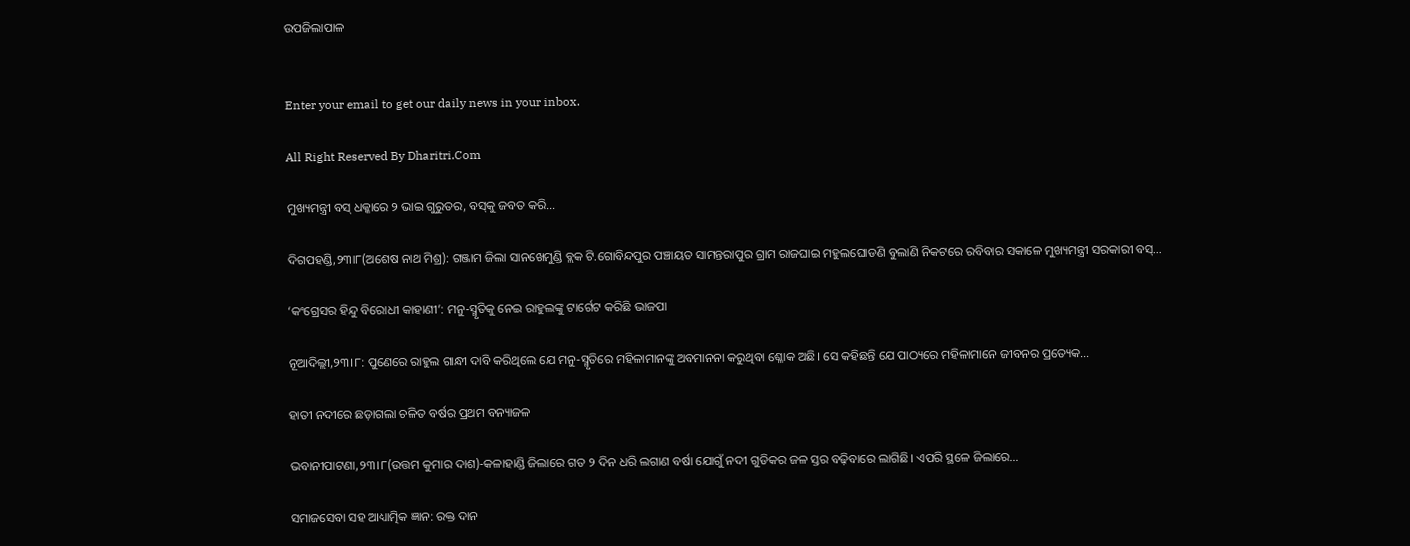ଉପଜିଲାପାଳ


Enter your email to get our daily news in your inbox.

All Right Reserved By Dharitri.Com

ମୁଖ୍ୟମନ୍ତ୍ରୀ ବସ୍‌ ଧକ୍କାରେ ୨ ଭାଇ ଗୁରୁତର, ବସ୍‌କୁ ଜବତ କରି…

ଦିଗପହଣ୍ଡି,୨୩ା୮(ଅଶେଷ ନାଥ ମିଶ୍ର): ଗଞ୍ଜାମ ଜିଲା ସାନଖେମୁଣ୍ଡି ବ୍ଲକ ଟି.ଗୋବିନ୍ଦପୁର ପଞ୍ଚାୟତ ସାମନ୍ତରାପୁର ଗ୍ରାମ ରାଜଘାଇ ମହୁଲଘୋଡଣି ବୁଲାଣି ନିକଟରେ ରବିବାର ସକାଳେ ମୁଖ୍ୟମନ୍ତ୍ରୀ ସରକାରୀ ବସ୍‌…

‘କଂଗ୍ରେସର ହିନ୍ଦୁ ବିରୋଧୀ କାହାଣୀ’: ମନୁ-ସ୍ମୃତିକୁ ନେଇ ରାହୁଲଙ୍କୁ ଟାର୍ଗେଟ କରିଛି ଭାଜପା

ନୂଆଦିଲ୍ଲୀ,୨୩।୮: ପୁଣେରେ ରାହୁଲ ଗାନ୍ଧୀ ଦାବି କରିଥିଲେ ଯେ ମନୁ-ସ୍ମୃତିରେ ମହିଳାମାନଙ୍କୁ ଅବମାନନା କରୁଥିବା ଶ୍ଳୋକ ଅଛି। ସେ କହିଛନ୍ତି ଯେ ପାଠ୍ୟରେ ମହିଳାମାନେ ଜୀବନର ପ୍ରତ୍ୟେକ…

ହାତୀ ନଦୀରେ ଛଡ଼ାଗଲା ଚଳିତ ବର୍ଷର ପ୍ରଥମ ବନ୍ୟାଜଳ

ଭବାନୀପାଟଣା,୨୩।୮(ଉତ୍ତମ କୁମାର ଦାଶ)-କଳାହାଣ୍ଡି ଜିଲାରେ ଗତ ୨ ଦିନ ଧରି ଲଗାଣ ବର୍ଷା ଯୋଗୁଁ ନଦୀ ଗୁଡିକର ଜଳ ସ୍ତର ବଢ଼ିବାରେ ଲାଗିଛି। ଏପରି ସ୍ଥଳେ ଜିଲାରେ…

ସମାଜସେବା ସହ ଆଧ୍ୟାତ୍ମିକ ଜ୍ଞାନ: ରକ୍ତ ଦାନ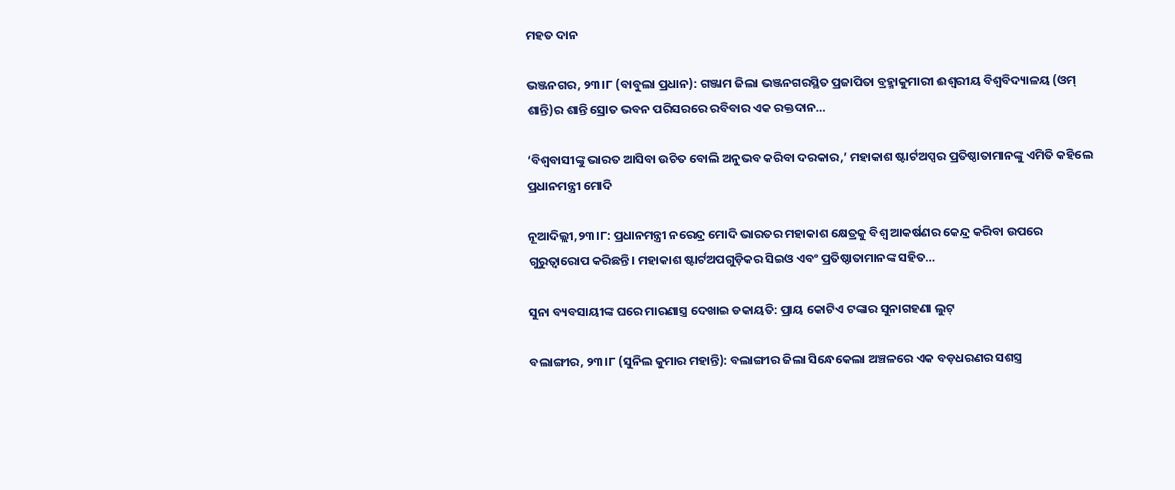ମହତ ଦାନ

ଭଞ୍ଜନଗର, ୨୩।୮ (ବାବୁଲା ପ୍ରଧାନ): ଗଞ୍ଜାମ ଜିଲା ଭଞ୍ଜନଗରସ୍ଥିତ ପ୍ରଜାପିତା ବ୍ରହ୍ମାକୁମାରୀ ଈଶ୍ୱରୀୟ ବିଶ୍ୱବିଦ୍ୟାଳୟ (ଓମ୍ ଶାନ୍ତି)ର ଶାନ୍ତି ସ୍ରୋତ ଭବନ ପରିସରରେ ରବିବାର ଏକ ରକ୍ତଦାନ…

‘ବିଶ୍ୱବାସୀଙ୍କୁ ଭାରତ ଆସିବା ଉଚିତ ବୋଲି ଅନୁଭବ କରିବା ଦରକାର,’ ମହାକାଶ ଷ୍ଟାର୍ଟଅପ୍ସର ପ୍ରତିଷ୍ଠାତାମାନଙ୍କୁ ଏମିତି କହିଲେ ପ୍ରଧାନମନ୍ତ୍ରୀ ମୋଦି

ନୂଆଦିଲ୍ଲୀ,୨୩।୮: ପ୍ରଧାନମନ୍ତ୍ରୀ ନରେନ୍ଦ୍ର ମୋଦି ଭାରତର ମହାକାଶ କ୍ଷେତ୍ରକୁ ବିଶ୍ୱ ଆକର୍ଷଣର କେନ୍ଦ୍ର କରିବା ଉପରେ ଗୁରୁତ୍ୱାରୋପ କରିଛନ୍ତି। ମହାକାଶ ଷ୍ଟାର୍ଟଅପଗୁଡ଼ିକର ସିଇଓ ଏବଂ ପ୍ରତିଷ୍ଠାତାମାନଙ୍କ ସହିତ…

ସୁନା ବ୍ୟବସାୟୀଙ୍କ ଘରେ ମାରଣାସ୍ତ୍ର ଦେଖାଇ ଡକାୟତି: ପ୍ରାୟ କୋଟିଏ ଟଙ୍କାର ସୁନାଗହଣା ଲୁଟ୍

ବଲାଙ୍ଗୀର, ୨୩।୮ (ସୁନିଲ କୁମାର ମହାନ୍ତି): ବଲାଙ୍ଗୀର ଜିଲା ସିନ୍ଧେକେଲା ଅଞ୍ଚଳରେ ଏକ ବଡ଼ଧରଣର ସଶସ୍ତ୍ର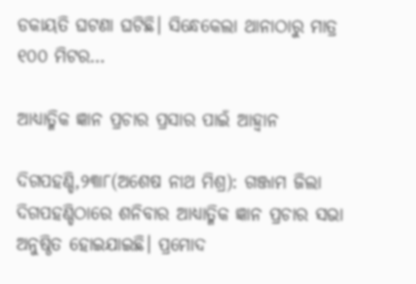ଡକାୟତି ଘଟଣା ଘଟିଛି। ସିନ୍ଧେକେଲା ଥାନାଠାରୁ ମାତ୍ର ୧୦୦ ମିଟର…

ଆଧ୍ୟାତ୍ମିକ ଜ୍ଞାନ ପ୍ରଚାର ପ୍ରସାର ପାଇଁ ଆହ୍ବାନ

ଦିଗପହଣ୍ଡି,୨୩ା୮(ଅଶେଷ ନାଥ ମିଶ୍ର): ଗଞ୍ଜାମ ଜିଲା ଦିଗପହଣ୍ଡିଠାରେ ଶନିବାର ଆଧ୍ୟାତ୍ମିକ ଜ୍ଞାନ ପ୍ରଚାର ସଭା ଅନୁଷ୍ଠିତ ହୋଇଯାଇଛି। ପ୍ରମୋଦ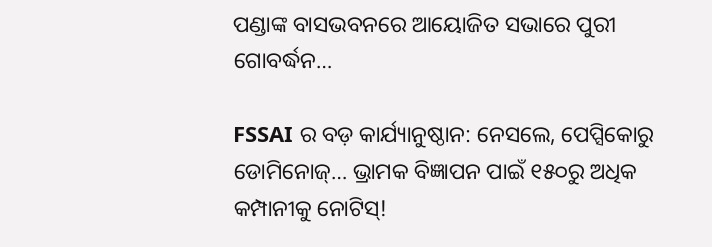ପଣ୍ଡାଙ୍କ ବାସଭବନରେ ଆୟୋଜିତ ସଭାରେ ପୁରୀ ଗୋବର୍ଦ୍ଧନ…

FSSAI ର ବଡ଼ କାର୍ଯ୍ୟାନୁଷ୍ଠାନ: ନେସଲେ, ପେପ୍ସିକୋରୁ ଡୋମିନୋଜ୍… ଭ୍ରାମକ ବିଜ୍ଞାପନ ପାଇଁ ୧୫୦ରୁ ଅଧିକ କମ୍ପାନୀକୁ ନୋଟିସ୍!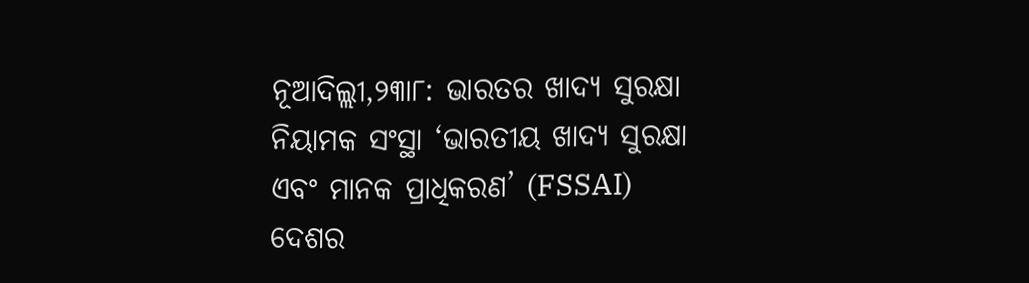ନୂଆଦିଲ୍ଲୀ,୨୩ା୮: ଭାରତର ଖାଦ୍ୟ ସୁରକ୍ଷା ନିୟାମକ ସଂସ୍ଥା ‘ଭାରତୀୟ ଖାଦ୍ୟ ସୁରକ୍ଷା ଏବଂ ମାନକ ପ୍ରାଧିକରଣ’ (FSSAI) ଦେଶର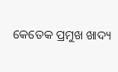କେତେକ ପ୍ରମୁଖ ଖାଦ୍ୟ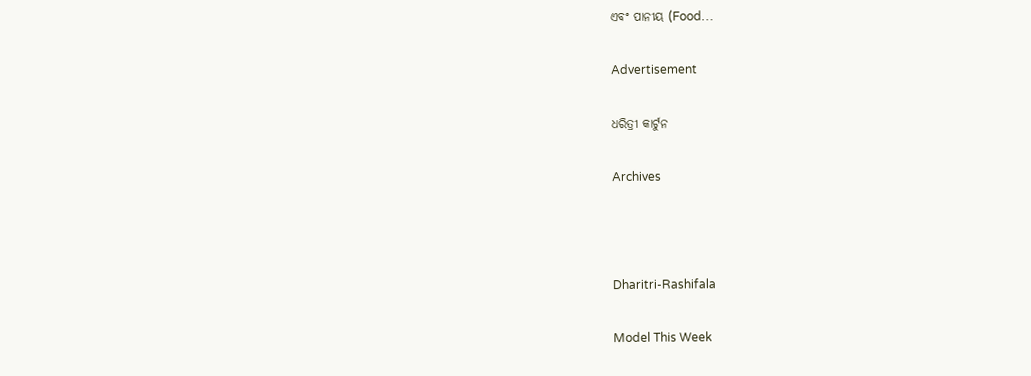ଏବଂ ପାନୀୟ (Food…

Advertisement

ଧରିତ୍ରୀ କାର୍ଟୁନ

Archives



Dharitri-Rashifala

Model This Week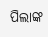ପିଲାଙ୍କ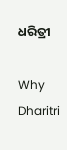ଧରିତ୍ରୀ

Why Dharitri